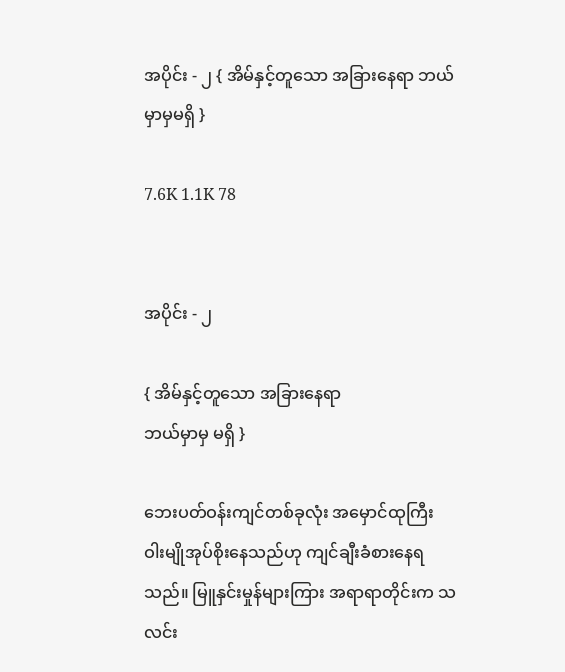အပိုင်း - ၂ { အိမ်နှင့်တူသော အခြားနေရာ ဘယ်မှာမှမရှိ }

7.6K 1.1K 78


အပိုင်း - ၂

{ အိမ်နှင့်တူသော အခြားနေရာ
ဘယ်မှာမှ မရှိ }

ဘေးပတ်ဝန်းကျင်တစ်ခုလုံး အမှောင်ထုကြီး ဝါးမျိုအုပ်စိုးနေသည်ဟု ကျင်ချီးခံစားနေရသည်။ မြူနှင်းမှုန်များကြား အရာရာတိုင်းက သလင်း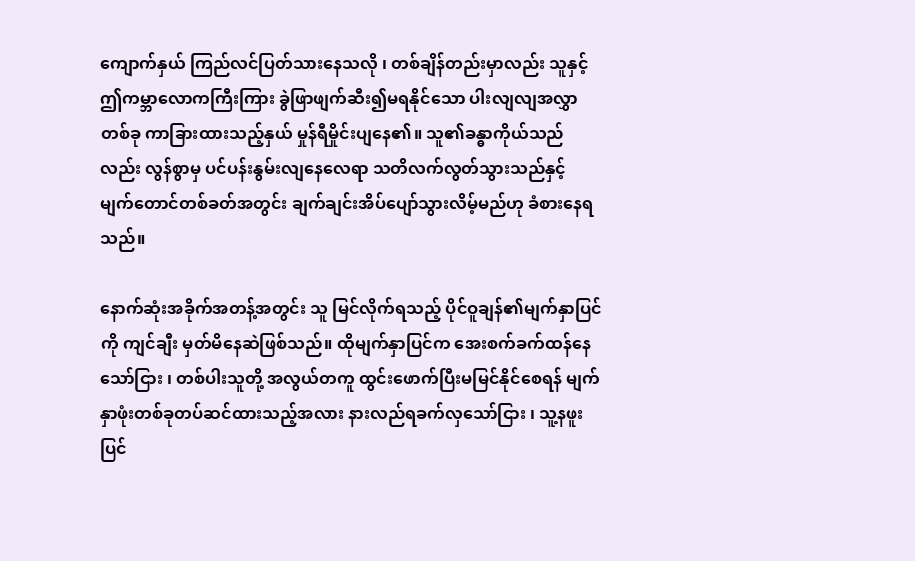ကျောက်နှယ် ကြည်လင်ပြတ်သားနေသလို ၊ တစ်ချိန်တည်းမှာလည်း သူနှင့်ဤကမ္ဘာလောကကြီးကြား ခွဲဖြာဖျက်ဆီး၍မရနိုင်သော ပါးလျလျအလွှာတစ်ခု ကာခြားထားသည့်နှယ် မှုန်ရီမှိုင်းပျနေ၏။ သူ၏ခန္ဓာကိုယ်သည်လည်း လွန်စွာမှ ပင်ပန်းနွမ်းလျနေလေရာ သတိလက်လွတ်သွားသည်နှင့် မျက်တောင်တစ်ခတ်အတွင်း ချက်ချင်းအိပ်ပျော်သွားလိမ့်မည်ဟု ခံစားနေရသည်။

နောက်ဆုံးအခိုက်အတန့်အတွင်း သူ မြင်လိုက်ရသည့် ပိုင်ဝူချန်၏မျက်နှာပြင်ကို ကျင်ချီး မှတ်မိနေဆဲဖြစ်သည်။ ထိုမျက်နှာပြင်က အေးစက်ခက်ထန်နေသော်ငြား ၊ တစ်ပါးသူတို့ အလွယ်တကူ ထွင်းဖောက်ပြီးမမြင်နိုင်စေရန် မျက်နှာဖုံးတစ်ခုတပ်ဆင်ထားသည့်အလား နားလည်ရခက်လှသော်ငြား ၊ သူ့နဖူးပြင်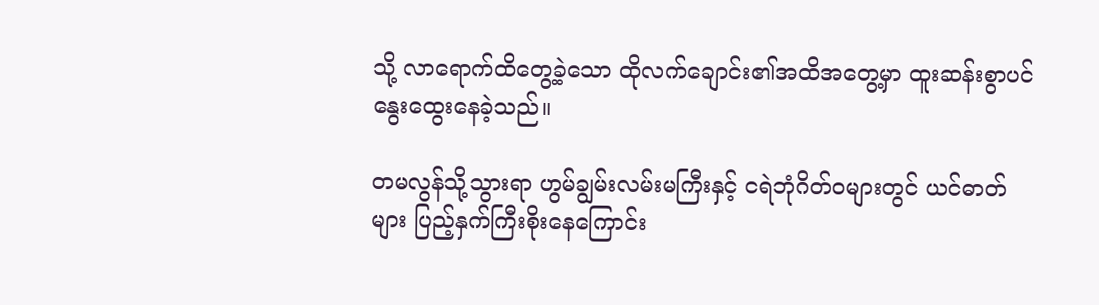သို့ လာရောက်ထိတွေ့ခဲ့သော ထိုလက်ချောင်း၏အထိအတွေ့မှာ ထူးဆန်းစွာပင် နွေးထွေးနေခဲ့သည်။

တမလွန်သို့သွားရာ ဟွမ်ချွမ်းလမ်းမကြီးနှင့် ငရဲဘုံဂိတ်ဝများတွင် ယင်ဓာတ်များ ပြည့်နှက်ကြီးစိုးနေကြောင်း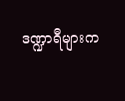ဒဏ္ဍာရီများက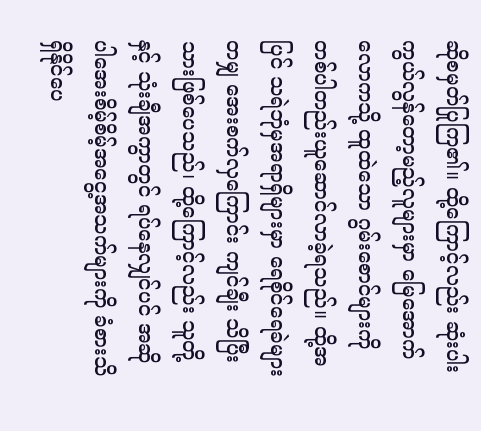ဆိုစမှတ်ပြုကြ၏။ ထို့ကြောင့်လည်း ဆုံးပါးကွယ်လွန်တော့မည့်လူများမှာ မြေအောက်လောကသို့ ထူထဲသော ဂွမ်းစောင်များကို တစ်ပါတည်းယူဆောင်လာခဲ့ရသည်။ ထို့အပြင် သရဲဘုံမှအရာရှိများမှာ ရေစိုင်ရေခဲများတမျှ အေးစက်လှကြောင်း ကျင်ချီး သိပြီးသားဖြစ်ပေသည်၊ ထို့ကြောင့်လည်း သူတို့နှင့် သုံးချီအကွာတွင် ရပ်နေလျှင်ပင် အဆိုပါအေးစိမ့်စိမ့်အငွေ့အသက်များကို ခံစားသိရှိနိုင်ပေ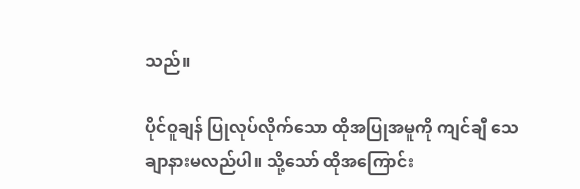သည်။

ပိုင်ဝူချန် ပြုလုပ်လိုက်သော ထိုအပြုအမူကို ကျင်ချီ သေချာနားမလည်ပါ။ သို့သော် ထိုအကြောင်း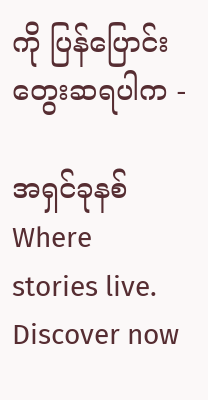ကို ပြန်ပြောင်းတွေးဆရပါက -

အရှင်ခုနစ် Where stories live. Discover now